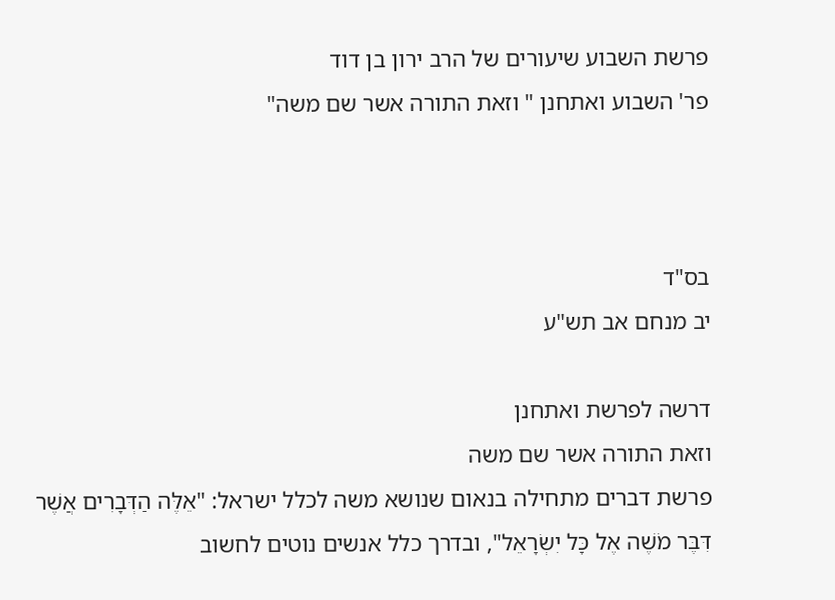פרשת השבוע שיעורים של הרב ירון בן דוד
פר' השבוע ואתחנן " וזאת התורה אשר שם משה"



בס"ד                                                                                                                יב מנחם אב תש"ע

דרשה לפרשת ואתחנן
וזאת התורה אשר שם משה
פרשת דברים מתחילה בנאום שנושא משה לכלל ישראל: "אֵלֶּה הַדְּבָרִים אֲשֶׁר דִּבֶּר מֹשֶׁה אֶל כָּל יִשְׂרָאֵל", ובדרך כלל אנשים נוטים לחשוב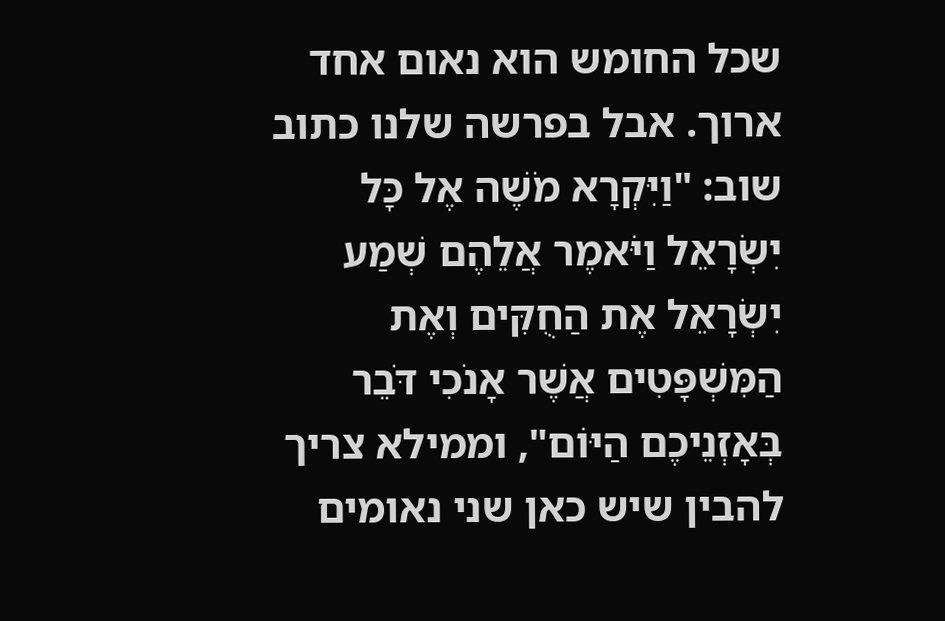שכל החומש הוא נאום אחד ארוך. אבל בפרשה שלנו כתוב שוב: "וַיִּקְרָא מֹשֶׁה אֶל כָּל יִשְׂרָאֵל וַיֹּאמֶר אֲלֵהֶם שְׁמַע יִשְׂרָאֵל אֶת הַחֻקִּים וְאֶת הַמִּשְׁפָּטִים אֲשֶׁר אָנֹכִי דֹּבֵר בְּאָזְנֵיכֶם הַיּוֹם", וממילא צריך להבין שיש כאן שני נאומים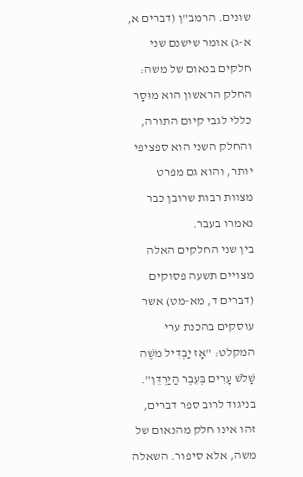שונים. הרמב"ן (דברים א, א-ג) אומר שישנם שני חלקים בנאום של משה: החלק הראשון הוא מוּסָר כללי לגבי קיום התורה, והחלק השני הוא ספציפי יותר, והוא גם מפרט מצוות רבות שרובן כבר נאמרו בעבר.
בין שני החלקים האלה מצויים תשעה פסוקים (דברים ד, מא-מט) אשר עוסקים בהכנת ערי המקלט: "אָז יַבְדִּיל מֹשֶׁה שָׁלֹשׁ עָרִים בְּעֵבֶר הַיַּרְדֵּן". בניגוד לרוב ספר דברים, זהו אינו חלק מהנאום של משה, אלא סיפור. השאלה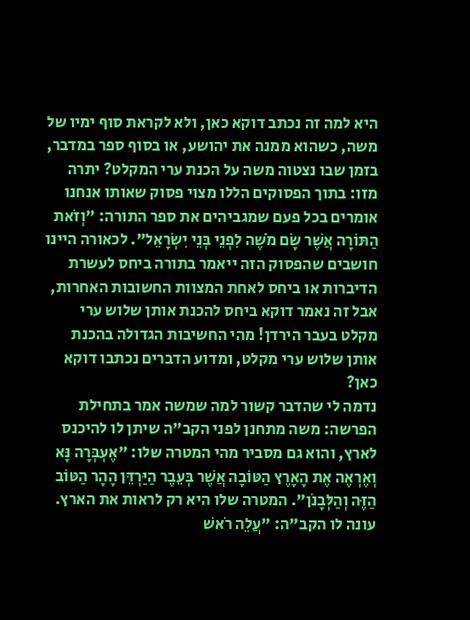היא למה זה נכתב דוקא כאן, ולא לקראת סוף ימיו של משה, כשהוא ממנה את יהושע, או בסוף ספר במדבר, בזמן שבו נצטוה משה על הכנת ערי המקלט? יתרה מזו: בתוך הפסוקים הללו מצוי פסוק שאותו אנחנו אומרים בכל פעם שמגביהים את ספר התורה: "וְזֹאת הַתּוֹרָה אֲשֶׁר שָׂם מֹשֶׁה לִפְנֵי בְּנֵי יִשְׂרָאֵל". לכאורה היינו חושבים שהפסוק הזה ייאמר בתורה ביחס לעשרת הדיברות או ביחס לאחת המצוות החשובות האחרות, אבל זה נאמר דוקא ביחס להכנת אותן שלוש ערי מקלט בעבר הירדן! מהי החשיבות הגדולה בהכנת אותן שלוש ערי מקלט, ומדוע הדברים נכתבו דוקא כאן?
נדמה לי שהדבר קשור למה שמשה אמר בתחילת הפרשה: משה מתחנן לפני הקב"ה שיתן לו להיכנס לארץ, והוא גם מסביר מהי המטרה שלו: "אֶעְבְּרָה נָּא וְאֶרְאֶה אֶת הָאָרֶץ הַטּוֹבָה אֲשֶׁר בְּעֵבֶר הַיַּרְדֵּן הָהָר הַטּוֹב הַזֶּה וְהַלְּבָנֹן". המטרה שלו היא רק לראות את הארץ. עונה לו הקב"ה: "עֲלֵה רֹאשׁ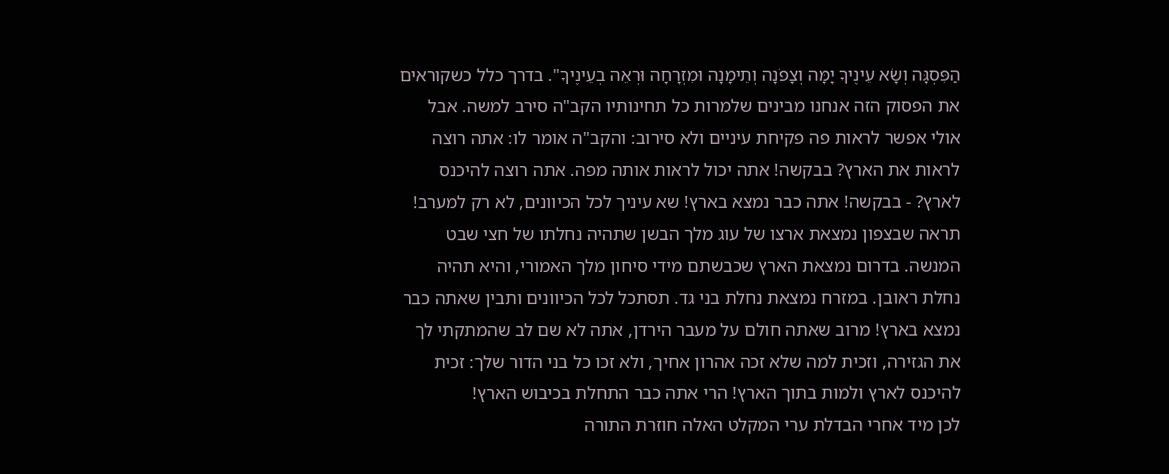הַפִּסְגָּה וְשָׂא עֵינֶיךָ יָמָּה וְצָפֹנָה וְתֵימָנָה וּמִזְרָחָה וּרְאֵה בְעֵינֶיךָ". בדרך כלל כשקוראים את הפסוק הזה אנחנו מבינים שלמרות כל תחינותיו הקב"ה סירב למשה. אבל אולי אפשר לראות פה פקיחת עיניים ולא סירוב: והקב"ה אומר לו: אתה רוצה לראות את הארץ? בבקשה! אתה יכול לראות אותה מפה. אתה רוצה להיכנס לארץ? - בבקשה! אתה כבר נמצא בארץ! שא עיניך לכל הכיוונים, לא רק למערב! תראה שבצפון נמצאת ארצו של עוג מלך הבשן שתהיה נחלתו של חצי שבט המנשה. בדרום נמצאת הארץ שכבשתם מידי סיחון מלך האמורי, והיא תהיה נחלת ראובן. במזרח נמצאת נחלת בני גד. תסתכל לכל הכיוונים ותבין שאתה כבר נמצא בארץ! מרוב שאתה חולם על מעבר הירדן, אתה לא שם לב שהמתקתי לך את הגזירה, וזכית למה שלא זכה אהרון אחיך, ולא זכו כל בני הדור שלך: זכית להיכנס לארץ ולמות בתוך הארץ! הרי אתה כבר התחלת בכיבוש הארץ!
לכן מיד אחרי הבדלת ערי המקלט האלה חוזרת התורה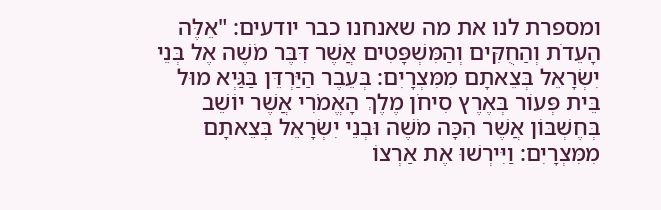ומספרת לנו את מה שאנחנו כבר יודעים: "אֵלֶּה הָעֵדֹת וְהַחֻקִּים וְהַמִּשְׁפָּטִים אֲשֶׁר דִּבֶּר מֹשֶׁה אֶל בְּנֵי יִשְׂרָאֵל בְּצֵאתָם מִמִּצְרָיִם: בְּעֵבֶר הַיַּרְדֵּן בַּגַּיְא מוּל בֵּית פְּעוֹר בְּאֶרֶץ סִיחֹן מֶלֶךְ הָאֱמֹרִי אֲשֶׁר יוֹשֵׁב בְּחֶשְׁבּוֹן אֲשֶׁר הִכָּה מֹשֶׁה וּבְנֵי יִשְׂרָאֵל בְּצֵאתָם מִמִּצְרָיִם: וַיִּירְשׁוּ אֶת אַרְצוֹ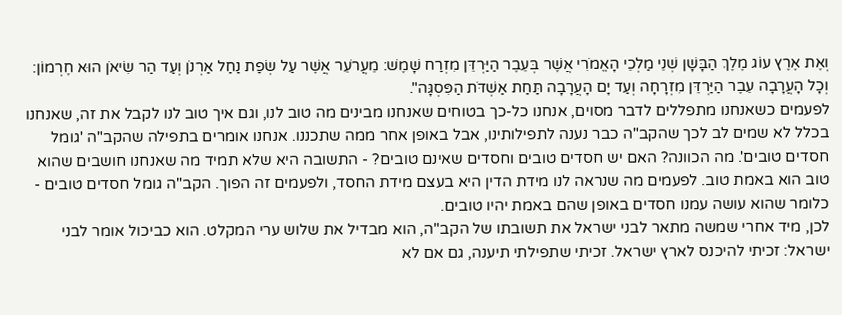וְאֶת אֶרֶץ עוֹג מֶלֶךְ הַבָּשָׁן שְׁנֵי מַלְכֵי הָאֱמֹרִי אֲשֶׁר בְּעֵבֶר הַיַּרְדֵּן מִזְרַח שָׁמֶשׁ: מֵעֲרֹעֵר אֲשֶׁר עַל שְׂפַת נַחַל אַרְנֹן וְעַד הַר שִׂיאֹן הוּא חֶרְמוֹן: וְכָל הָעֲרָבָה עֵבֶר הַיַּרְדֵּן מִזְרָחָה וְעַד יָם הָעֲרָבָה תַּחַת אַשְׁדֹּת הַפִּסְגָּה".
לפעמים כשאנחנו מתפללים לדבר מסוים, אנחנו כל-כך בטוחים שאנחנו מבינים מה טוב לנו, וגם איך טוב לנו לקבל את זה, שאנחנו בכלל לא שמים לב לכך שהקב"ה כבר נענה לתפילותינו, אבל באופן אחר ממה שתכננו. אנחנו אומרים בתפילה שהקב"ה 'גומל חסדים טובים'. מה הכוונה? האם יש חסדים טובים וחסדים שאינם טובים? - התשובה היא שלא תמיד מה שאנחנו חושבים שהוא טוב הוא באמת טוב. לפעמים מה שנראה לנו מידת הדין היא בעצם מידת החסד, ולפעמים זה הפוך. הקב"ה גומל חסדים טובים - כלומר שהוא עושה עמנו חסדים באופן שהם באמת יהיו טובים.
לכן, מיד אחרי שמשה מתאר לבני ישראל את תשובתו של הקב"ה, הוא מבדיל את שלוש ערי המקלט. הוא כביכול אומר לבני ישראל: זכיתי להיכנס לארץ ישראל. זכיתי שתפילתי תיענה, גם אם לא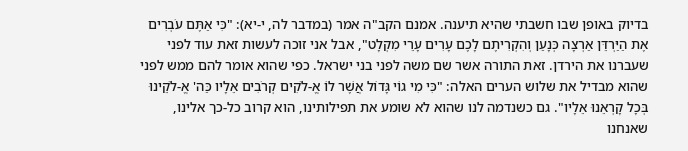בדיוק באופן שבו חשבתי שהיא תיענה. אמנם הקב"ה אמר (במדבר לה, י-יא): "כִּי אַתֶּם עֹבְרִים אֶת הַיַּרְדֵּן אַרְצָה כְּנָעַן וְהִקְרִיתֶם לָכֶם עָרִים עָרֵי מִקְלָט", אבל אני זוכה לעשות זאת עוד לפני שעברנו את הירדן. זאת התורה אשר שם משה לפני בני ישראל. כפי שהוא אומר להם ממש לפני שהוא מבדיל את שלוש הערים האלה: "כִּי מִי גוֹי גָּדוֹל אֲשֶׁר לוֹ אֱ-לֹקִים קְרֹבִים אֵלָיו כַּה' אֱ-לֹקֵינוּ בְּכָל קָרְאֵנוּ אֵלָיו". גם כשנדמה לנו שהוא לא שומע את תפילותינו, הוא קרוב כל-כך אלינו, שאנחנו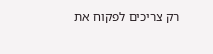רק צריכים לפקוח את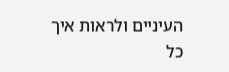העיניים ולראות איך כל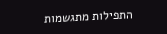התפילות מתגשמות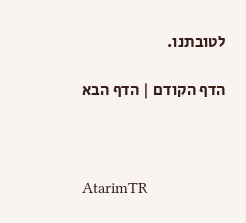לטובתנו.

הדף הקודם | הדף הבא



AtarimTR